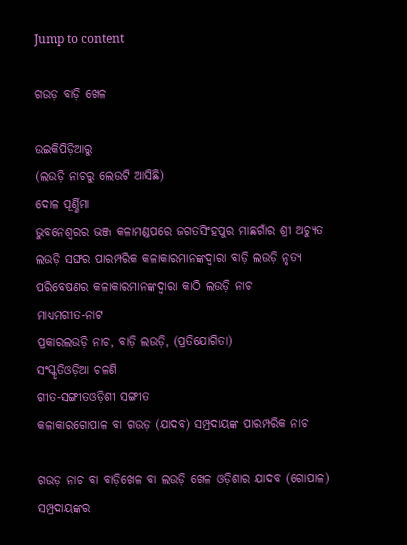Jump to content

ଗଉଡ଼ ବାଡ଼ି ଖେଳ

ଉଇକିପିଡ଼ିଆ‌ରୁ
(ଲଉଡ଼ି ନାଚରୁ ଲେଉଟି ଆସିଛି)
ଦୋଳ ପୂର୍ଣ୍ଣିମା
ଭୁବନେଶ୍ୱରର ଭଞ୍ଜ କଳାମଣ୍ଡପରେ ଜଗତସିଂହପୁର ମାଛଗାଁର ଶ୍ରୀ ଅଚ୍ୟୁତ ଲଉଡ଼ି ସଙ୍ଘର ପାରମ୍ପରିକ କଳାକାରମାନଙ୍କଦ୍ୱାରା ବାଡ଼ି ଲଉଡ଼ି ନୃତ୍ୟ ପରିବେଷଣର କଳାକାରମାନଙ୍କଦ୍ୱାରା କାଠି ଲଉଡ଼ି ନାଚ
ମାଧ୍ୟମଗୀତ-ନାଟ
ପ୍ରକାରଲଉଡ଼ି ନାଚ, ବାଡ଼ି ଲଉଡ଼ି, (ପ୍ରତିଯୋଗିତା)
ସଂସ୍କୃତିଓଡ଼ିଆ ଚଳଣି
ଗୀତ-ସଙ୍ଗୀତଓଡ଼ିଶୀ ସଙ୍ଗୀତ
କଳାକାରଗୋପାଳ ବା ଗଉଡ଼ (ଯାଦବ) ସମ୍ପ୍ରଦାୟଙ୍କ ପାରମ୍ପରିକ ନାଚ

ଗଉଡ଼ ନାଚ ବା ବାଡ଼ିଖେଳ ବା ଲଉଡ଼ି ଖେଳ ଓଡ଼ିଶାର ଯାଦବ (ଗୋପାଳ) ସମ୍ପ୍ରଦାୟଙ୍କର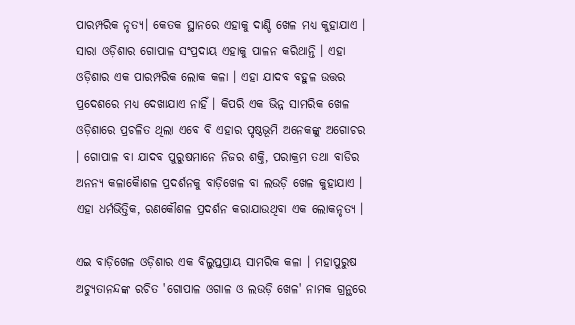ପାରମ୍ପରିକ ନୃତ୍ୟ। କେତକ ସ୍ଥାନରେ ଏହାକୁ ଦାଣ୍ଡି ଖେଳ ମଧ୍ୟ କୁହାଯାଏ । ସାରା ଓଡ଼ିଶାର ଗୋପାଳ ସଂପ୍ରଦାୟ ଏହାକୁ ପାଳନ କରିଥାନ୍ତି । ଏହା ଓଡ଼ିଶାର ଏକ ପାରମ୍ପରିକ ଲୋକ କଳା । ଏହା ଯାଦବ ବହୁଳ ଉତ୍ତର ପ୍ରଦେଶରେ ମଧ୍ୟ ଦେଖାଯାଏ ନାହିଁ । କିପରି ଏକ ଭିନ୍ନ ସାମରିକ ଖେଳ ଓଡ଼ିଶାରେ ପ୍ରଚଳିତ ଥିଲା ଏବେ ବି ଏହାର ପୃଷ୍ଠଭୂମି ଅନେକଙ୍କୁ ଅଗୋଚର । ଗୋପାଳ ବା ଯାଦବ ପୁରୁଷମାନେ ନିଜର ଶକ୍ତି, ପରାକ୍ରମ ତଥା ବାଡିର ଅନନ୍ୟ କଳାକୈାଶଳ ପ୍ରଦର୍ଶନକୁ ବାଡ଼ିଖେଳ ବା ଲଉଡ଼ି ଖେଳ କୁହାଯାଏ । ଏହା ଧର୍ମଭିତ୍ତିକ, ରଣକୌଶଳ ପ୍ରଦର୍ଶନ କରାଯାଉଥିବା ଏକ ଲୋକନୃତ୍ୟ ।

ଏଇ ବାଡ଼ିଖେଳ ଓଡ଼ିଶାର ଏକ ବିଲୁପ୍ତପ୍ରାୟ ସାମରିକ କଳା । ମହାପୁରୁଷ ଅଚ୍ୟୁତାନନ୍ଦଙ୍କ ରଚିତ 'ଗୋପାଳ ଓଗାଳ ଓ ଲଉଡ଼ି ଖେଳ' ନାମକ ଗ୍ରନ୍ଥରେ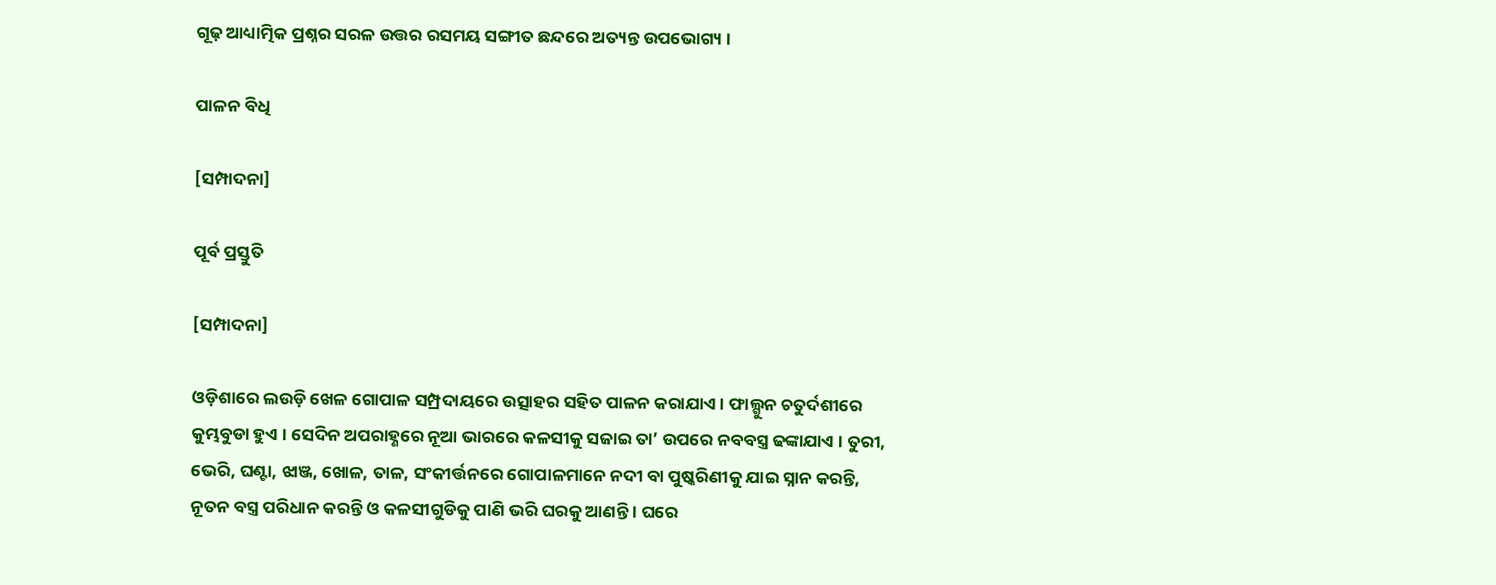ଗୂଢ଼ ଆଧ୍ୟାତ୍ମିକ ପ୍ରଶ୍ନର ସରଳ ଉତ୍ତର ରସମୟ ସଙ୍ଗୀତ ଛନ୍ଦରେ ଅତ୍ୟନ୍ତ ଉପଭୋଗ୍ୟ ।

ପାଳନ ବିଧି

[ସମ୍ପାଦନା]

ପୂର୍ବ ପ୍ରସ୍ତୁତି

[ସମ୍ପାଦନା]

ଓଡ଼ିଶାରେ ଲଉଡ଼ି ଖେଳ ଗୋପାଳ ସମ୍ପ୍ରଦାୟରେ ଉତ୍ସାହର ସହିତ ପାଳନ କରାଯାଏ। ଫାଲ୍ଗୁନ ଚତୁର୍ଦଶୀରେ କୁମ୍ଭବୁଡା ହୁଏ । ସେଦିନ ଅପରାହ୍ଣରେ ନୂଆ ଭାରରେ କଳସୀକୁ ସଜାଇ ତା’ ଉପରେ ନବବସ୍ତ୍ର ଢଙ୍କାଯାଏ । ତୁରୀ, ଭେରି, ଘଣ୍ଟା, ଝାଞ୍ଜ, ଖୋଳ, ତାଳ, ସଂକୀର୍ତ୍ତନରେ ଗୋପାଳମାନେ ନଦୀ ବା ପୁଷ୍କରିଣୀକୁ ଯାଇ ସ୍ନାନ କରନ୍ତି, ନୂତନ ବସ୍ତ୍ର ପରିଧାନ କରନ୍ତି ଓ କଳସୀଗୁଡିକୁ ପାଣି ଭରି ଘରକୁ ଆଣନ୍ତି । ଘରେ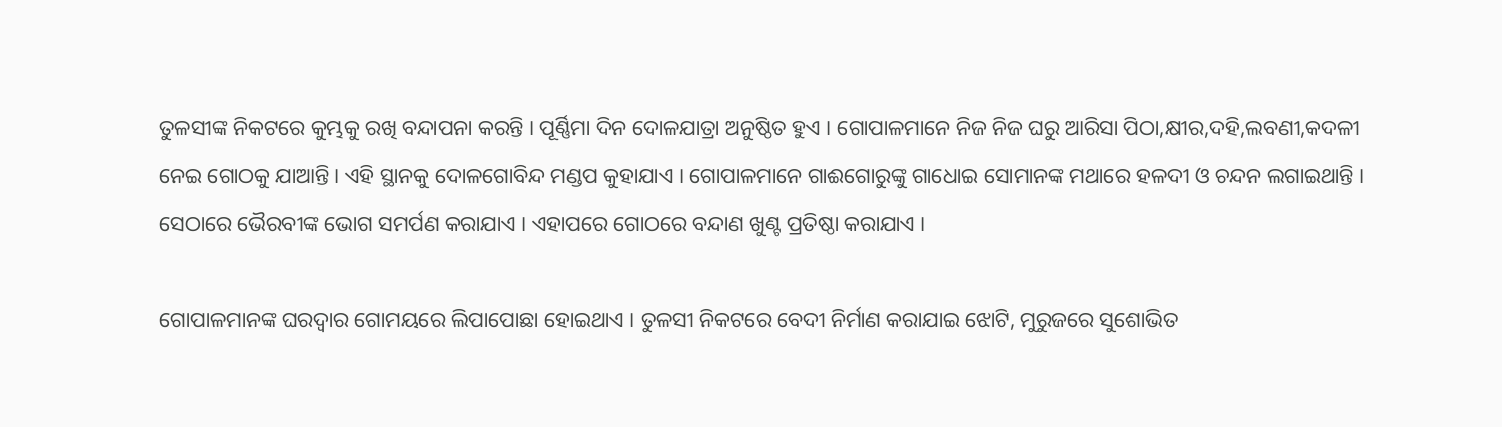ତୁଳସୀଙ୍କ ନିକଟରେ କୁମ୍ଭକୁ ରଖି ବନ୍ଦାପନା କରନ୍ତି । ପୂର୍ଣ୍ଣିମା ଦିନ ଦୋଳଯାତ୍ରା ଅନୁଷ୍ଠିତ ହୁଏ । ଗୋପାଳମାନେ ନିଜ ନିଜ ଘରୁ ଆରିସା ପିଠା,କ୍ଷୀର,ଦହି,ଲବଣୀ,କଦଳୀ ନେଇ ଗୋଠକୁ ଯାଆନ୍ତି । ଏହି ସ୍ଥାନକୁ ଦୋଳଗୋବିନ୍ଦ ମଣ୍ଡପ କୁହାଯାଏ । ଗୋପାଳମାନେ ଗାଈଗୋରୁଙ୍କୁ ଗାଧୋଇ ସୋମାନଙ୍କ ମଥାରେ ହଳଦୀ ଓ ଚନ୍ଦନ ଲଗାଇଥାନ୍ତି । ସେଠାରେ ଭୈରବୀଙ୍କ ଭୋଗ ସମର୍ପଣ କରାଯାଏ । ଏହାପରେ ଗୋଠରେ ବନ୍ଦାଣ ଖୁଣ୍ଟ ପ୍ରତିଷ୍ଠା କରାଯାଏ ।

ଗୋପାଳମାନଙ୍କ ଘରଦ୍ୱାର ଗୋମୟରେ ଲିପାପୋଛା ହୋଇଥାଏ । ତୁଳସୀ ନିକଟରେ ବେଦୀ ନିର୍ମାଣ କରାଯାଇ ଝୋଟି, ମୁରୁଜରେ ସୁଶୋଭିତ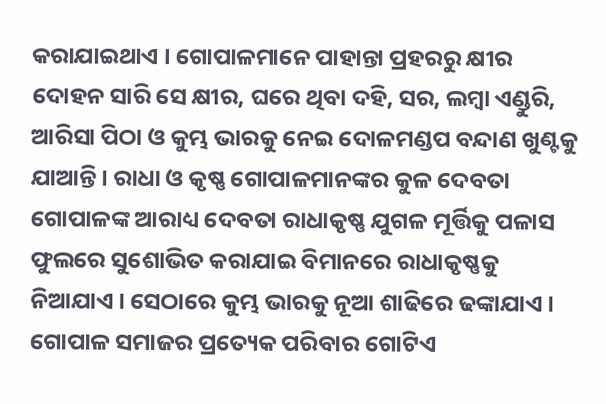କରାଯାଇଥାଏ । ଗୋପାଳମାନେ ପାହାନ୍ତା ପ୍ରହରରୁ କ୍ଷୀର ଦୋହନ ସାରି ସେ କ୍ଷୀର, ଘରେ ଥିବା ଦହି, ସର, ଲମ୍ବା ଏଣ୍ଡୁରି, ଆରିସା ପିଠା ଓ କୁମ୍ଭ ଭାରକୁ ନେଇ ଦୋଳମଣ୍ଡପ ବନ୍ଦାଣ ଖୁଣ୍ଟକୁ ଯାଆନ୍ତି । ରାଧା ଓ କୃଷ୍ଣ ଗୋପାଳମାନଙ୍କର କୁଳ ଦେବତା ଗୋପାଳଙ୍କ ଆରାଧ୍ୟ ଦେବତା ରାଧାକୃଷ୍ଣ ଯୁଗଳ ମୂର୍ତ୍ତିକୁ ପଳାସ ଫୁଲରେ ସୁଶୋଭିତ କରାଯାଇ ବିମାନରେ ରାଧାକୃଷ୍ଣକୁ ନିଆଯାଏ । ସେଠାରେ କୁମ୍ଭ ଭାରକୁ ନୂଆ ଶାଢିରେ ଢଙ୍କାଯାଏ । ଗୋପାଳ ସମାଜର ପ୍ରତ୍ୟେକ ପରିବାର ଗୋଟିଏ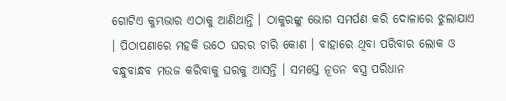ଗୋଟିଏ କୁମ୍ଭଭାର ଏଠାକୁ ଆଣିଥାନ୍ତି । ଠାକୁରଙ୍କୁ ଭୋଗ ସମର୍ପଣ କରି ଦୋଳାରେ ଝୁଲାଯାଏ । ପିଠାପଣାରେ ମହକି ଉଠେ ଘରର ଚାରି କୋଣ । ବାହାରେ ଥିବା ପରିବାର ଲୋକ ଓ ବନ୍ଧୁବାନ୍ଧବ ମଉଜ କରିବାକୁ ଘରକୁ ଆସନ୍ତି । ସମସ୍ତେ ନୂତନ ବସ୍ତ୍ର ପରିଧାନ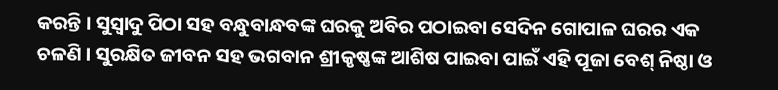କରନ୍ତି । ସୁସ୍ୱାଦୁ ପିଠା ସହ ବନ୍ଧୁବାନ୍ଧବଙ୍କ ଘରକୁ ଅବିର ପଠାଇବା ସେଦିନ ଗୋପାଳ ଘରର ଏକ ଚଳଣି । ସୁରକ୍ଷିତ ଜୀବନ ସହ ଭଗବାନ ଶ୍ରୀକୃଷ୍ଣଙ୍କ ଆଶିଷ ପାଇବା ପାଇଁ ଏହି ପୂଜା ବେଶ୍ ନିଷ୍ଠା ଓ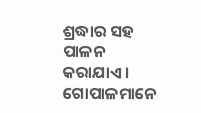ଶ୍ରଦ୍ଧାର ସହ ପାଳନ କରାଯାଏ । ଗୋପାଳମାନେ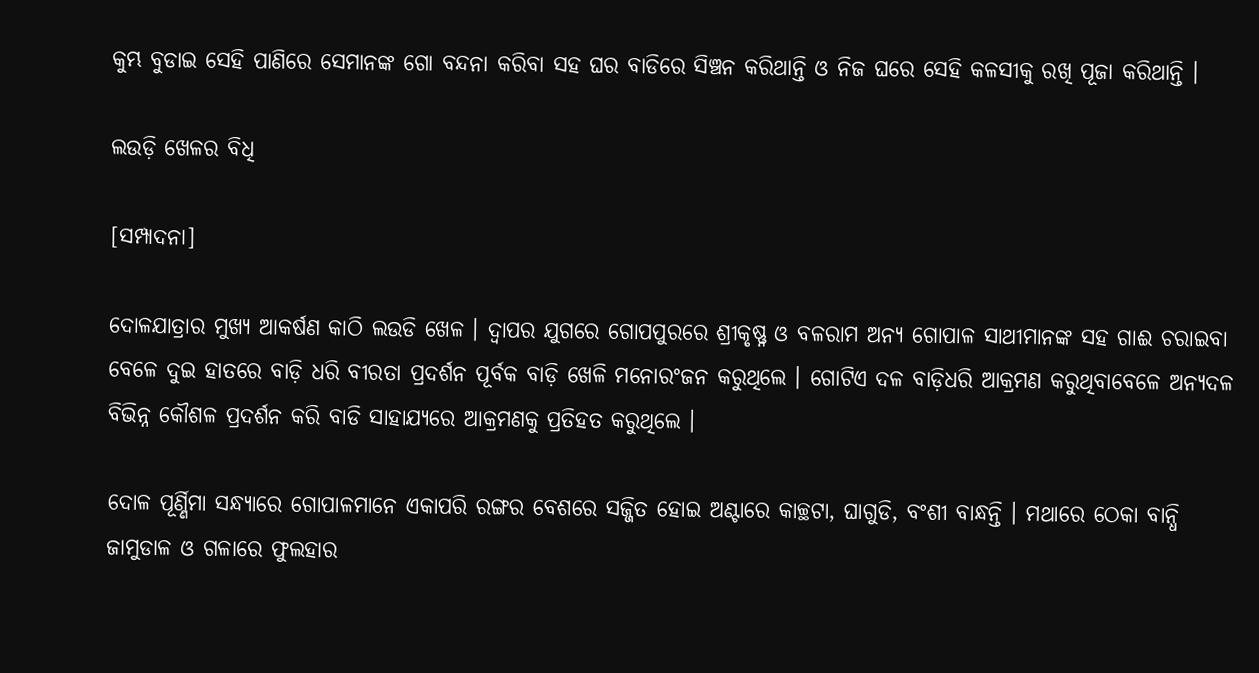କୁମ୍ଭ ବୁଡାଇ ସେହି ପାଣିରେ ସେମାନଙ୍କ ଗୋ ବନ୍ଦନା କରିବା ସହ ଘର ବାଡିରେ ସିଞ୍ଚନ କରିଥାନ୍ତି ଓ ନିଜ ଘରେ ସେହି କଳସୀକୁ ରଖି ପୂଜା କରିଥାନ୍ତି ।

ଲଉଡ଼ି ଖେଳର ବିଧି

[ସମ୍ପାଦନା]

ଦୋଳଯାତ୍ରାର ମୁଖ୍ୟ ଆକର୍ଷଣ କାଠି ଲଉଡି ଖେଳ । ଦ୍ୱାପର ଯୁଗରେ ଗୋପପୁରରେ ଶ୍ରୀକୃଷ୍ଣ୍ନ ଓ ବଳରାମ ଅନ୍ୟ ଗୋପାଳ ସାଥୀମାନଙ୍କ ସହ ଗାଈ ଚରାଇବା ବେଳେ ଦୁଇ ହାତରେ ବାଡ଼ି ଧରି ବୀରତା ପ୍ରଦର୍ଶନ ପୂର୍ବକ ବାଡ଼ି ଖେଳି ମନୋରଂଜନ କରୁଥିଲେ । ଗୋଟିଏ ଦଳ ବାଡ଼ିଧରି ଆକ୍ରମଣ କରୁଥିବାବେଳେ ଅନ୍ୟଦଳ ବିଭିନ୍ନ କୌଶଳ ପ୍ରଦର୍ଶନ କରି ବାଡି ସାହାଯ୍ୟରେ ଆକ୍ରମଣକୁ ପ୍ରତିହତ କରୁଥିଲେ ।

ଦୋଳ ପୂର୍ଣ୍ଣିମା ସନ୍ଧ୍ୟାରେ ଗୋପାଳମାନେ ଏକାପରି ରଙ୍ଗର ବେଶରେ ସଜ୍ଜିତ ହୋଇ ଅଣ୍ଟାରେ କାଚ୍ଛଟା, ଘାଗୁଡି, ବଂଶୀ ବାନ୍ଧନ୍ତି । ମଥାରେ ଠେକା ବାନ୍ଧି ଜାମୁଡାଳ ଓ ଗଳାରେ ଫୁଲହାର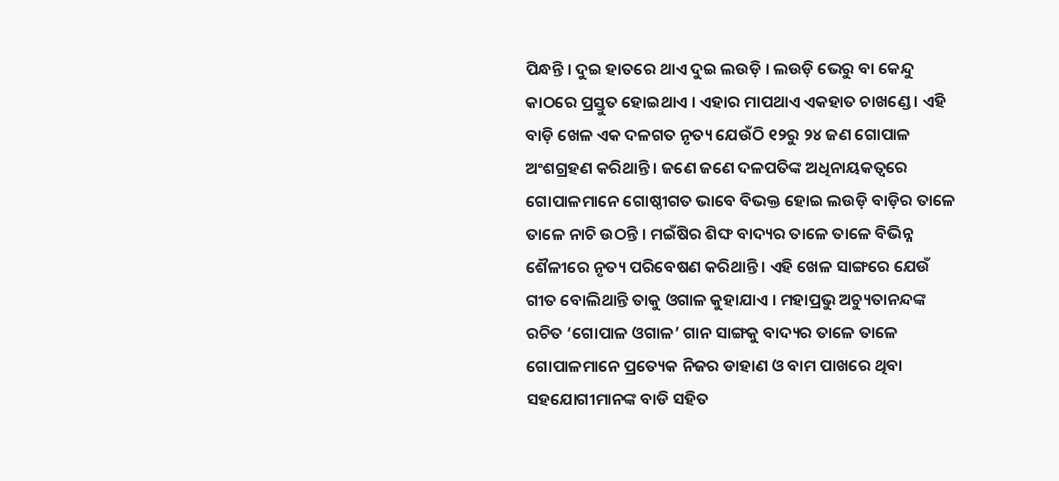ପିନ୍ଧନ୍ତି । ଦୁଇ ହାତରେ ଥାଏ ଦୁଇ ଲଉଡ଼ି । ଲଉଡ଼ି ଭେରୁ ବା କେନ୍ଦୁ କାଠରେ ପ୍ରସ୍ତୁତ ହୋଇଥାଏ । ଏହାର ମାପଥାଏ ଏକହାତ ଚାଖଣ୍ଡେ । ଏହି ବାଡ଼ି ଖେଳ ଏକ ଦଳଗତ ନୃତ୍ୟ ଯେଉଁଠି ୧୨ରୁ ୨୪ ଜଣ ଗୋପାଳ ଅଂଶଗ୍ରହଣ କରିଥାନ୍ତି । ଜଣେ ଜଣେ ଦଳପତିଙ୍କ ଅଧିନାୟକତ୍ୱରେ ଗୋପାଳମାନେ ଗୋଷ୍ଠୀଗତ ଭାବେ ବିଭକ୍ତ ହୋଇ ଲଉଡ଼ି ବାଡ଼ିର ତାଳେ ତାଳେ ନାଚି ଉଠନ୍ତି । ମଇଁଷିର ଶିଙ୍ଘ ବାଦ୍ୟର ତାଳେ ତାଳେ ବିଭିନ୍ନ ଶୈଳୀରେ ନୃତ୍ୟ ପରିବେଷଣ କରିଥାନ୍ତି । ଏହି ଖେଳ ସାଙ୍ଗରେ ଯେଉଁ ଗୀତ ବୋଲିଥାନ୍ତି ତାକୁ ଓଗାଳ କୁହାଯାଏ । ମହାପ୍ରଭୁ ଅଚ୍ୟୁତାନନ୍ଦଙ୍କ ରଚିତ ‘ଗୋପାଳ ଓଗାଳ’ ଗାନ ସାଙ୍ଗକୁ ବାଦ୍ୟର ତାଳେ ତାଳେ ଗୋପାଳମାନେ ପ୍ରତ୍ୟେକ ନିଜର ଡାହାଣ ଓ ବାମ ପାଖରେ ଥିବା ସହଯୋଗୀମାନଙ୍କ ବାଡି ସହିତ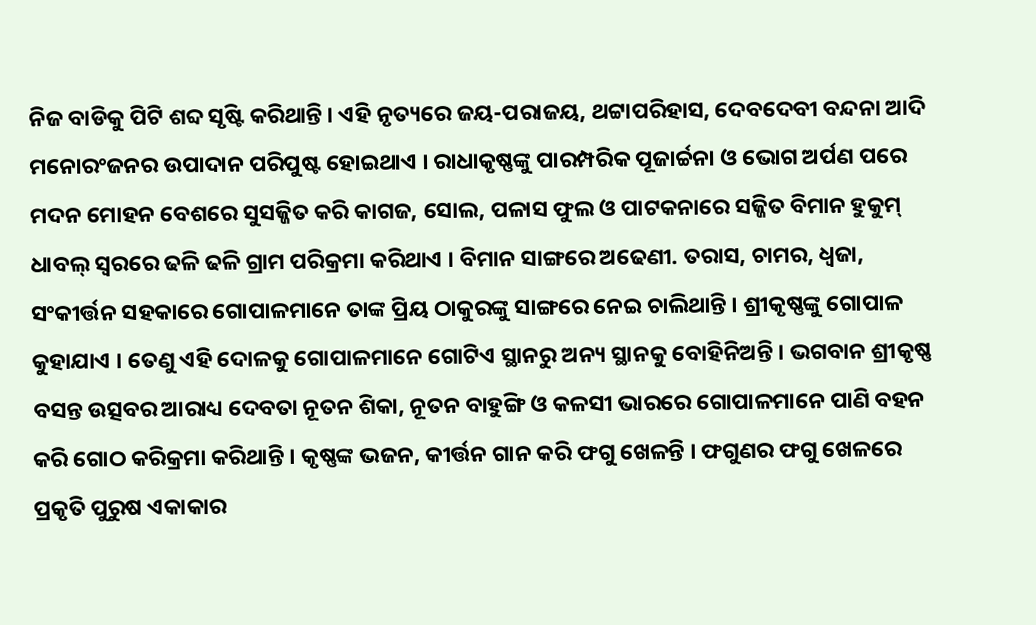ନିଜ ବାଡିକୁ ପିଟି ଶବ୍ଦ ସୃଷ୍ଟି କରିଥାନ୍ତି । ଏହି ନୃତ୍ୟରେ ଜୟ-ପରାଜୟ, ଥଟ୍ଟାପରିହାସ, ଦେବଦେବୀ ବନ୍ଦନା ଆଦି ମନୋରଂଜନର ଉପାଦାନ ପରିପୁଷ୍ଟ ହୋଇଥାଏ । ରାଧାକୃଷ୍ଣଙ୍କୁ ପାରମ୍ପରିକ ପୂଜାର୍ଚ୍ଚନା ଓ ଭୋଗ ଅର୍ପଣ ପରେ ମଦନ ମୋହନ ବେଶରେ ସୁସଜ୍ଜିତ କରି କାଗଜ, ସୋଲ, ପଳାସ ଫୁଲ ଓ ପାଟକନାରେ ସଜ୍ଜିତ ବିମାନ ହୁକୁମ୍ ଧାବଲ୍ ସ୍ୱରରେ ଢଳି ଢଳି ଗ୍ରାମ ପରିକ୍ରମା କରିଥାଏ । ବିମାନ ସାଙ୍ଗରେ ଅଢେଣୀ. ତରାସ, ଚାମର, ଧ୍ୱଜା, ସଂକୀର୍ତ୍ତନ ସହକାରେ ଗୋପାଳମାନେ ତାଙ୍କ ପ୍ରିୟ ଠାକୁରଙ୍କୁ ସାଙ୍ଗରେ ନେଇ ଚାଲିଥାନ୍ତି । ଶ୍ରୀକୃଷ୍ଣଙ୍କୁ ଗୋପାଳ କୁହାଯାଏ । ତେଣୁ ଏହି ଦୋଳକୁ ଗୋପାଳମାନେ ଗୋଟିଏ ସ୍ଥାନରୁ ଅନ୍ୟ ସ୍ଥାନକୁ ବୋହିନିଅନ୍ତି । ଭଗବାନ ଶ୍ରୀକୃଷ୍ଣ ବସନ୍ତ ଉତ୍ସବର ଆରାଧ୍ୟ ଦେବତା ନୂତନ ଶିକା, ନୂତନ ବାହୁଙ୍ଗି ଓ କଳସୀ ଭାରରେ ଗୋପାଳମାନେ ପାଣି ବହନ କରି ଗୋଠ କରିକ୍ରମା କରିଥାନ୍ତି । କୃଷ୍ଣଙ୍କ ଭଜନ, କୀର୍ତ୍ତନ ଗାନ କରି ଫଗୁ ଖେଳନ୍ତି । ଫଗୁଣର ଫଗୁ ଖେଳରେ ପ୍ରକୃତି ପୁରୁଷ ଏକାକାର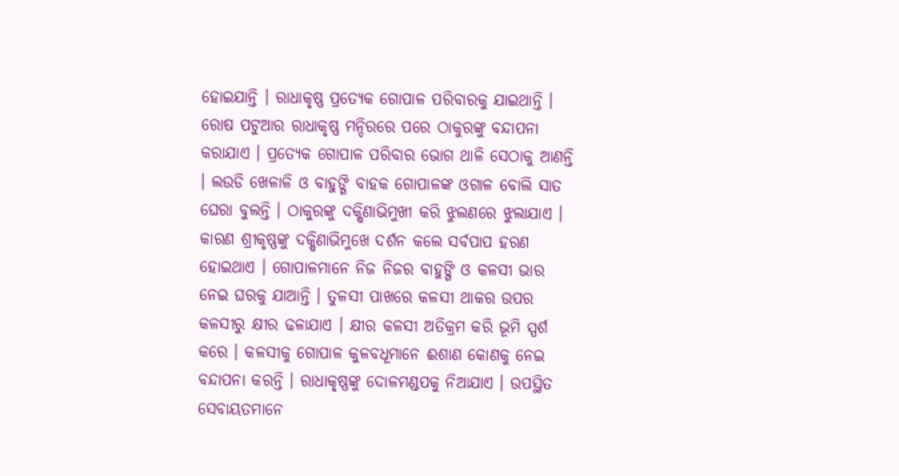ହୋଇଯାନ୍ତି । ରାଧାକୃଷ୍ଣ ପ୍ରତ୍ୟେକ ଗୋପାଳ ପରିବାରକୁ ଯାଇଥାନ୍ତି । ରୋଷ ପଟୁଆର ରାଧାକୃଷ୍ଣ ମନ୍ଦିରରେ ପରେ ଠାକୁରଙ୍କୁ ବନ୍ଦାପନା କରାଯାଏ । ପ୍ରତ୍ୟେକ ଗୋପାଳ ପରିବାର ଭୋଗ ଥାଳି ସେଠାକୁ ଆଣନ୍ତି । ଲଉଡି ଖେଳାଳି ଓ ବାହୁଙ୍ଗି ବାହକ ଗୋପାଳଙ୍କ ଓଗାଳ ବୋଲି ସାତ ଘେରା ବୁଲନ୍ତି । ଠାକୁରଙ୍କୁ ଦକ୍ଷିଣାଭିମୁଖୀ କରି ଝୁଲଣରେ ଝୁଲାଯାଏ । କାରଣ ଶ୍ରୀକୃଷ୍ଣଙ୍କୁ ଦକ୍ଷିଣାଭିମୁଖେ ଦର୍ଶନ କଲେ ସର୍ବପାପ ହରଣ ହୋଇଥାଏ । ଗୋପାଳମାନେ ନିଜ ନିଜର ବାହୁଙ୍ଗି ଓ କଳସୀ ଭାର ନେଇ ଘରକୁ ଯାଆନ୍ତି । ତୁଳସୀ ପାଖରେ କଳସୀ ଥାକର ଉପର କଳସୀରୁ କ୍ଷୀର ଢଳାଯାଏ । କ୍ଷୀର କଳସୀ ଅତିକ୍ରମ କରି ଭୂମି ସ୍ପର୍ଶ କରେ । କଳସୀକୁ ଗୋପାଳ କୁଳବଧୂମାନେ ଈଶାଣ କୋଣକୁ ନେଇ ବନ୍ଦାପନା କରନ୍ତି । ରାଧାକୃଷ୍ଣଙ୍କୁ ଦୋଳମଣ୍ଡପକୁ ନିଆଯାଏ । ଉପସ୍ଥିତ ସେବାୟତମାନେ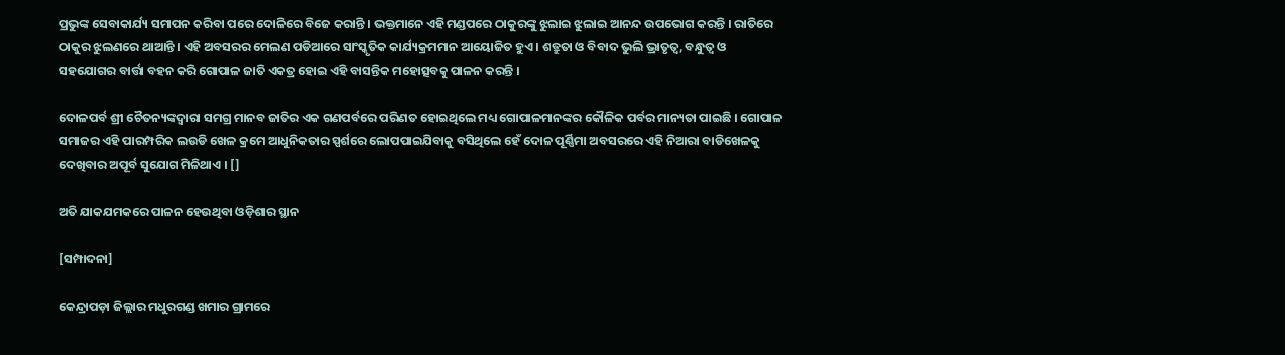ପ୍ରଭୁଙ୍କ ସେବାକାର୍ଯ୍ୟ ସମାପନ କରିବା ପରେ ଦୋଳିରେ ବିଜେ କରାନ୍ତି । ଭକ୍ତମାନେ ଏହି ମଣ୍ଡପରେ ଠାକୁରଙ୍କୁ ଝୁଲାଇ ଝୁଲାଇ ଆନନ୍ଦ ଉପଭୋଗ କରନ୍ତି । ରାତିରେ ଠାକୁର ଝୁଲଣରେ ଥାଆନ୍ତି । ଏହି ଅବସରର ମେଲଣ ପଡିଆରେ ସାଂସ୍କୃତିକ କାର୍ଯ୍ୟକ୍ରମମାନ ଆୟୋଜିତ ହୁଏ । ଶତ୍ରୁତା ଓ ବିବାଦ ଭୁଲି ଭ୍ରାତୃତ୍ୱ, ବନ୍ଧୁତ୍ୱ ଓ ସହଯୋଗର ବାର୍ତ୍ତା ବହନ କରି ଗୋପାଳ ଜାତି ଏକତ୍ର ହୋଇ ଏହି ବାସନ୍ତିକ ମହୋତ୍ସବକୁ ପାଳନ କରନ୍ତି ।

ଦୋଳପର୍ବ ଶ୍ରୀ ଚୈତନ୍ୟଙ୍କଦ୍ୱାରା ସମଗ୍ର ମାନବ ଜାତିର ଏକ ଗଣପର୍ବରେ ପରିଣତ ହୋଇଥିଲେ ମଧ୍ୟ ଗୋପାଳମାନଙ୍କର କୌଳିକ ପର୍ବର ମାନ୍ୟତା ପାଇଛି । ଗୋପାଳ ସମାଜର ଏହି ପାରମ୍ପରିକ ଲଉଡି ଖେଳ କ୍ରମେ ଆଧୁନିକତାର ସ୍ପର୍ଶରେ ଲୋପପାଇଯିବାକୁ ବସିଥିଲେ ହେଁ ଦୋଳ ପୂର୍ଣ୍ଣିମା ଅବସରରେ ଏହି ନିଆରା ବାଡିଖେଳକୁ ଦେଖିବାର ଅପୂର୍ବ ସୁଯୋଗ ମିଳିଥାଏ । []

ଅତି ଯାକଯମକରେ ପାଳନ ହେଉଥିବା ଓଡ଼ିଶାର ସ୍ଥାନ

[ସମ୍ପାଦନା]

କେନ୍ଦ୍ରାପଡ଼ା ଜିଲ୍ଲାର ମଧୁରଗଣ୍ଡ ଖମାର ଗ୍ରାମରେ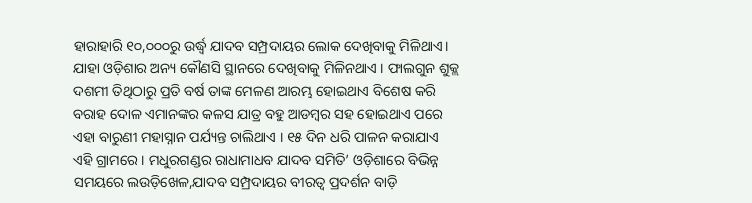ହାରାହାରି ୧୦,୦୦୦ରୁ ଉର୍ଦ୍ଧ୍ୱ ଯାଦବ ସମ୍ପ୍ରଦାୟର ଲୋକ ଦେଖିବାକୁ ମିଳିଥାଏ। ଯାହା ଓଡ଼ିଶାର ଅନ୍ୟ କୌଣସି ସ୍ଥାନରେ ଦେଖିବାକୁ ମିଳିନଥାଏ । ଫାଲଗୁନ ଶୁକ୍ଲ ଦଶମୀ ତିଥିଠାରୁ ପ୍ରତି ବର୍ଷ ତାଙ୍କ ମେଳଣ ଆରମ୍ଭ ହୋଇଥାଏ ବିଶେଷ କରି ବରାହ ଦୋଳ ଏମାନଙ୍କର କଳସ ଯାତ୍ର ବହୁ ଆଡମ୍ବର ସହ ହୋଇଥାଏ ପରେ ଏହା ବାରୁଣୀ ମହାସ୍ନାନ ପର୍ଯ୍ୟନ୍ତ ଚାଲିଥାଏ । ୧୫ ଦିନ ଧରି ପାଳନ କରାଯାଏ ଏହି ଗ୍ରାମରେ । ମଧୁରଗଣ୍ଡର ରାଧାମାଧବ ଯାଦବ ସମିତି’ ଓଡ଼ିଶାରେ ବିଭିନ୍ନ ସମୟରେ ଲଉଡ଼ିଖେଳ,ଯାଦବ ସମ୍ପ୍ରଦାୟର ବୀରତ୍ବ ପ୍ରଦର୍ଶନ ବାଡ଼ି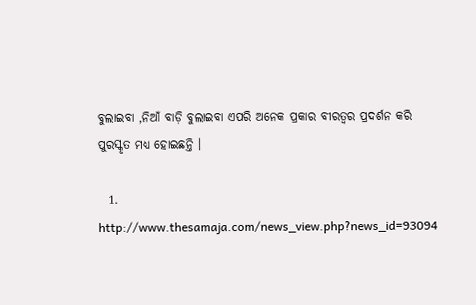ବୁଲାଇବା ,ନିଆଁ ବାଡ଼ି ବୁଲାଇବା ଏପରି ଅନେକ ପ୍ରକାର ବୀରତ୍ବର ପ୍ରଦର୍ଶନ କରି ପୁରସ୍କୃତ ମଧ୍ୟ ହୋଇଛନ୍ତି ।

  1. http://www.thesamaja.com/news_view.php?news_id=93094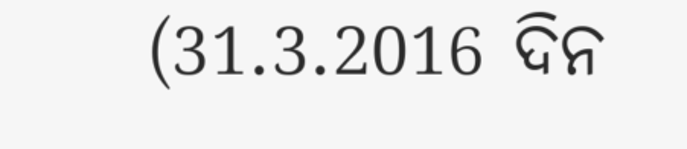(31.3.2016 ଦିନ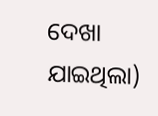ଦେଖା ଯାଇଥିଲା)